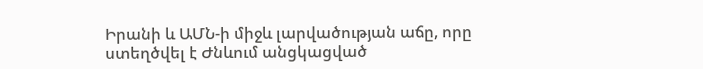Իրանի և ԱՄՆ-ի միջև լարվածության աճը, որը ստեղծվել է Ժնևում անցկացված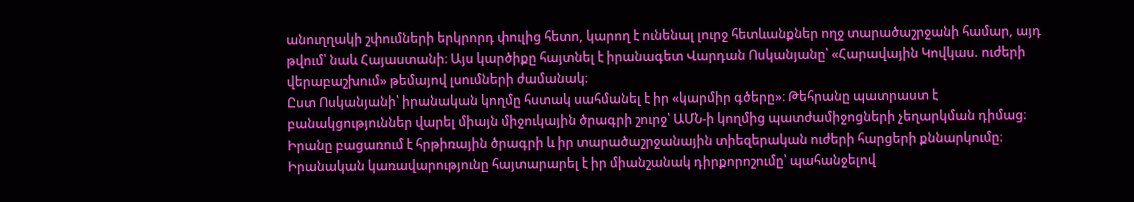անուղղակի շփումների երկրորդ փուլից հետո, կարող է ունենալ լուրջ հետևանքներ ողջ տարածաշրջանի համար, այդ թվում՝ նաև Հայաստանի։ Այս կարծիքը հայտնել է իրանագետ Վարդան Ոսկանյանը՝ «Հարավային Կովկաս. ուժերի վերաբաշխում» թեմայով լսումների ժամանակ։
Ըստ Ոսկանյանի՝ իրանական կողմը հստակ սահմանել է իր «կարմիր գծերը»։ Թեհրանը պատրաստ է բանակցություններ վարել միայն միջուկային ծրագրի շուրջ՝ ԱՄՆ-ի կողմից պատժամիջոցների չեղարկման դիմաց։ Իրանը բացառում է հրթիռային ծրագրի և իր տարածաշրջանային տիեզերական ուժերի հարցերի քննարկումը։ Իրանական կառավարությունը հայտարարել է իր միանշանակ դիրքորոշումը՝ պահանջելով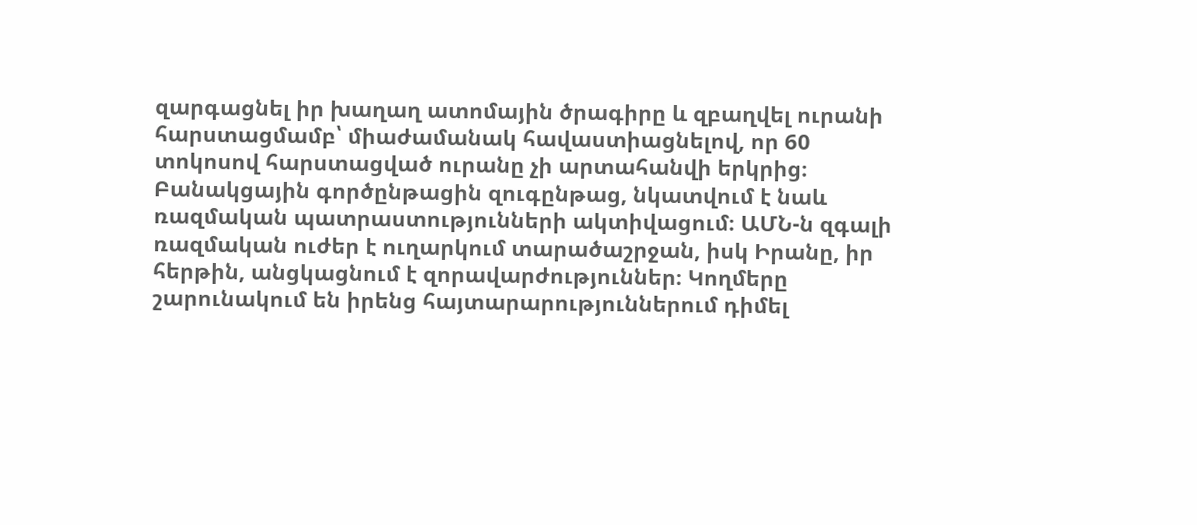զարգացնել իր խաղաղ ատոմային ծրագիրը և զբաղվել ուրանի հարստացմամբ՝ միաժամանակ հավաստիացնելով, որ 60 տոկոսով հարստացված ուրանը չի արտահանվի երկրից։
Բանակցային գործընթացին զուգընթաց, նկատվում է նաև ռազմական պատրաստությունների ակտիվացում։ ԱՄՆ-ն զգալի ռազմական ուժեր է ուղարկում տարածաշրջան, իսկ Իրանը, իր հերթին, անցկացնում է զորավարժություններ։ Կողմերը շարունակում են իրենց հայտարարություններում դիմել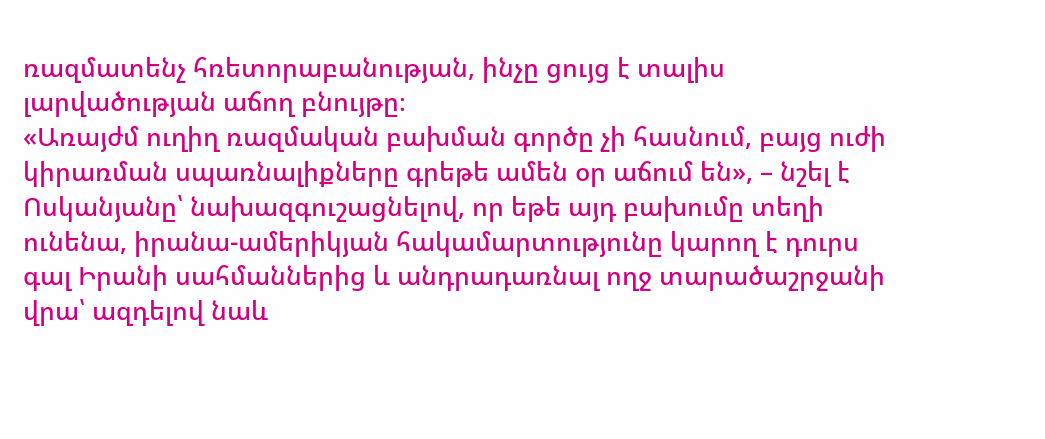ռազմատենչ հռետորաբանության, ինչը ցույց է տալիս լարվածության աճող բնույթը։
«Առայժմ ուղիղ ռազմական բախման գործը չի հասնում, բայց ուժի կիրառման սպառնալիքները գրեթե ամեն օր աճում են», – նշել է Ոսկանյանը՝ նախազգուշացնելով, որ եթե այդ բախումը տեղի ունենա, իրանա-ամերիկյան հակամարտությունը կարող է դուրս գալ Իրանի սահմաններից և անդրադառնալ ողջ տարածաշրջանի վրա՝ ազդելով նաև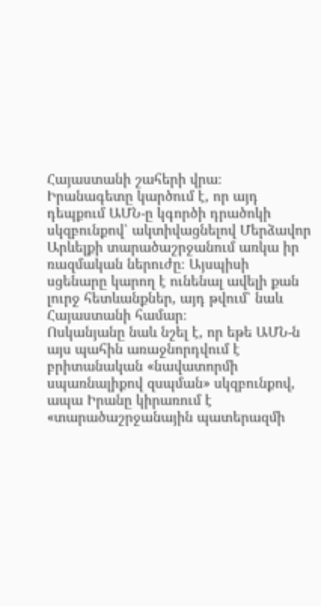Հայաստանի շահերի վրա։
Իրանագետը կարծում է, որ այդ դեպքում ԱՄՆ-ը կգործի դրածոկի սկզբունքով՝ ակտիվացնելով Մերձավոր Արևելքի տարածաշրջանում առկա իր ռազմական ներուժը։ Այսպիսի սցենարը կարող է ունենալ ավելի քան լուրջ հետևանքներ, այդ թվում՝ նաև Հայաստանի համար։
Ոսկանյանը նաև նշել է, որ եթե ԱՄՆ-ն այս պահին առաջնորդվում է բրիտանական «նավատորմի սպառնալիքով զսպման» սկզբունքով, ապա Իրանը կիրառում է «տարածաշրջանային պատերազմի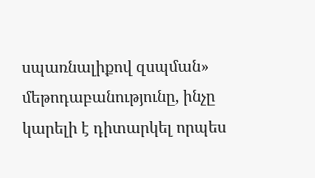սպառնալիքով զսպման» մեթոդաբանությունը, ինչը կարելի է դիտարկել որպես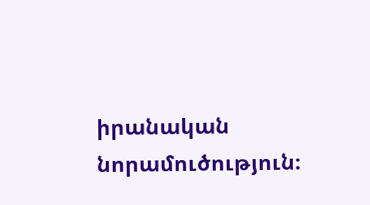իրանական նորամուծություն։